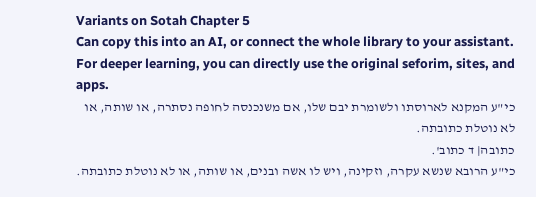Variants on Sotah Chapter 5
Can copy this into an AI, or connect the whole library to your assistant. For deeper learning, you can directly use the original seforim, sites, and apps.
כי"ע המקנא לארוסתו ולשומרת יבם שלו, אם משנכנסה לחופה נסתרה, או שותה, או לא נוטלת כתובתה.
כתובה| ד כתוב'.
כי"ע הרובא שנשא עקרה, וזקינה, ויש לו אשה ובנים, או שותה, או לא נוטלת כתובתה.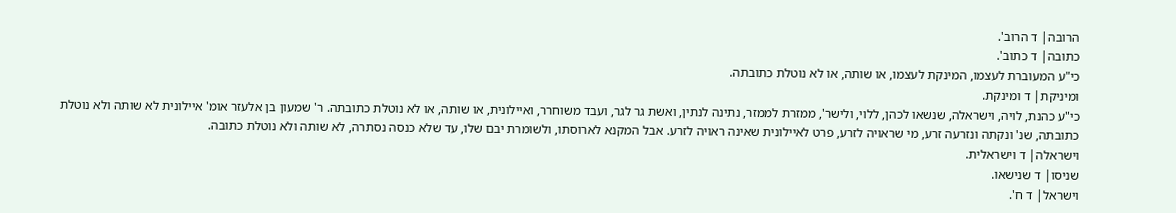הרובה| ד הרוב'.
כתובה| ד כתוב'.
כי"ע המעוברת לעצמו, המינקת לעצמו, או שותה, או לא נוטלת כתובתה.
ומיניקת| ד ומינקת.
כי"ע כהנת, לויה, וישראלה, שנשאו לכהן, ללוי, ולישר', ממזרת לממזר, נתינה לנתין, ואשת גר לגר, ועבד משוחרר, ואיילונית, או שותה, או לא נוטלת כתובתה. ר' שמעון בן אלעזר אומ' איילונית לא שותה ולא נוטלת כתובתה, שנ' ונקתה ונזרעה זרע, מי שראויה לזרע, פרט לאיילונית שאינה ראויה לזרע. אבל המקנא לארוסתו, ולשומרת יבם שלו, עד שלא כנסה נסתרה, לא שותה ולא נוטלת כתובה.
וישראלה| ד וישראלית.
שניסו| ד שנישאו.
וישראל| ד ח'.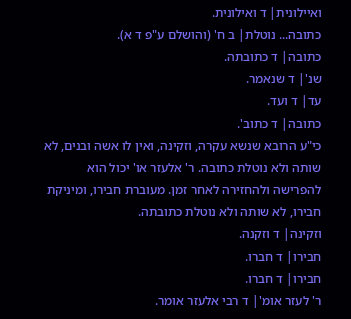ואיילונית| ד ואילונית.
כתובה... נוטלת| ב ח' (והושלם ע"פ ד א).
כתובה| ד כתובתה.
שנ'| ד שנאמר.
עד| ד ועד.
כתובה| ד כתוב'.
כי"ע הרובא שנשא עקרה, וזקינה, ואין לו אשה ובנים, לא שותה ולא נוטלת כתובה. ר' אלעזר או' יכול הוא להפרישה ולהחזירה לאחר זמן. מעוברת חבירו, ומיניקת חבירו, לא שותה ולא נוטלת כתובתה.
וזקינה| ד וזקנה.
חבירו| ד חברו.
חבירו| ד חברו.
ר' לעזר אומ'| ד רבי אלעזר אומר.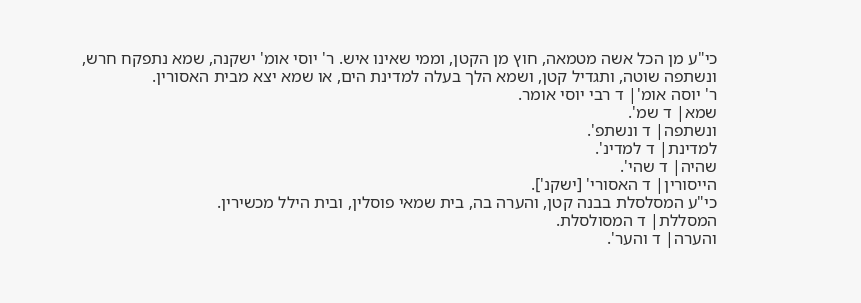כי"ע מן הכל אשה מטמאה, חוץ מן הקטן, וממי שאינו איש. ר' יוסי אומ' ישקנה, שמא נתפקח חרש, ונשתפה שוטה, ותגדיל קטן, ושמא הלך בעלה למדינת הים, או שמא יצא מבית האסורין.
ר' יוסה אומ'| ד רבי יוסי אומר.
שמא| ד שמ'.
ונשתפה| ד ונשתפ'.
למדינת| ד למדינ'.
שהיה| ד שהי'.
הייסורין| ד האסורי' [ישקנ'].
כי"ע המסלסלת בבנה קטן, והערה בה, בית שמאי פוסלין, ובית הילל מכשירין.
המסללת| ד המסולסלת.
והערה| ד והער'.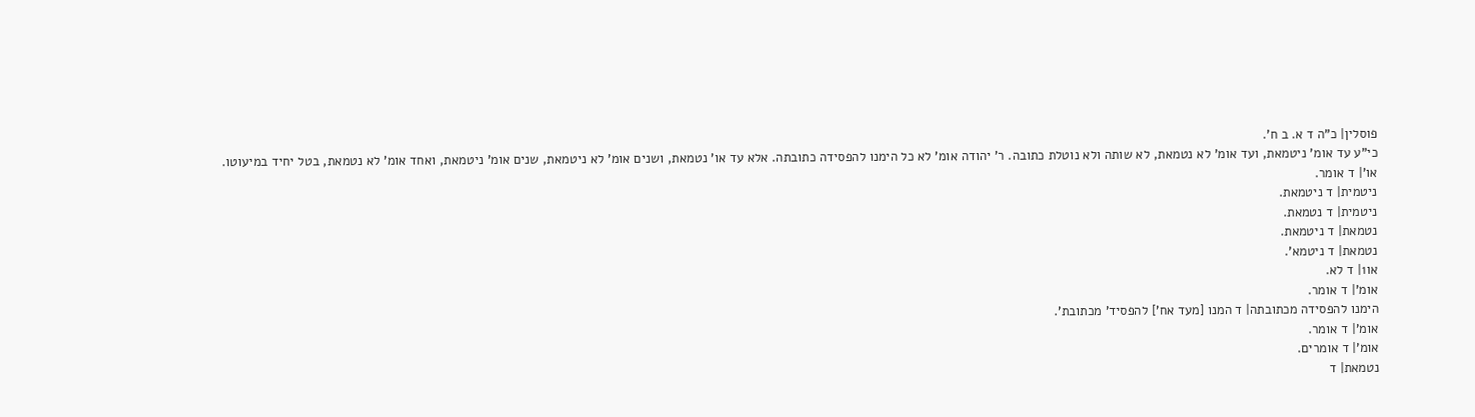פוסלין| כ"ה ד א. ב ח'.
כי"ע עד אומ' ניטמאת, ועד אומ' לא נטמאת, לא שותה ולא נוטלת כתובה. ר' יהודה אומ' לא כל הימנו להפסידה כתובתה. אלא עד או' נטמאת, ושנים אומ' לא ניטמאת, שנים אומ' ניטמאת, ואחד אומ' לא נטמאת, בטל יחיד במיעוטו.
או'| ד אומר.
ניטמית| ד ניטמאת.
ניטמית| ד נטמאת.
נטמאת| ד ניטמאת.
נטמאת| ד ניטמא'.
או1| ד לא.
אומ'| ד אומר.
הימנו להפסידה מכתובתה| ד המנו [מעד אח'] להפסיד' מכתובת'.
אומ'| ד אומר.
אומ'| ד אומרים.
נטמאת| ד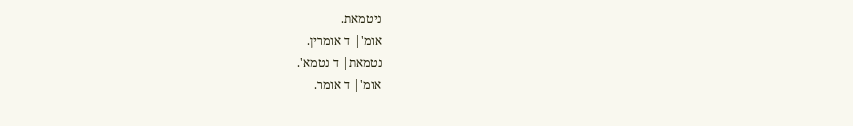ניטמאת.
אומ'| ד אומרין.
נטמאת| ד נטמא'.
אומ'| ד אומר.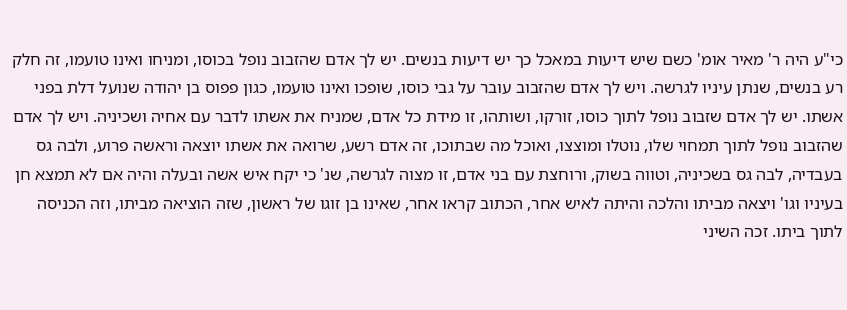כי"ע היה ר' מאיר אומ' כשם שיש דיעות במאכל כך יש דיעות בנשים. יש לך אדם שהזבוב נופל בכוסו, ומניחו ואינו טועמו, זה חלק רע בנשים, שנתן עיניו לגרשה. ויש לך אדם שהזבוב עובר על גבי כוסו, שופכו ואינו טועמו, כגון פפוס בן יהודה שנועל דלת בפני אשתו. יש לך אדם שזבוב נופל לתוך כוסו, זורקו, ושותהו, זו מידת כל אדם, שמניח את אשתו לדבר עם אחיה ושכיניה. ויש לך אדם שהזבוב נופל לתוך תמחוי שלו, נוטלו ומוצצו, ואוכל מה שבתוכו, זה אדם רשע, שרואה את אשתו יוצאה וראשה פרוע, ולבה גס בעבדיה, לבה גס בשכיניה, וטווה בשוק, ורוחצת עם בני אדם, זו מצוה לגרשה, שנ' כי יקח איש אשה ובעלה והיה אם לא תמצא חן בעיניו וגו' ויצאה מביתו והלכה והיתה לאיש אחר, הכתוב קראו אחר, שאינו בן זוגו של ראשון, שזה הוציאה מביתו, וזה הכניסה לתוך ביתו. זכה השיני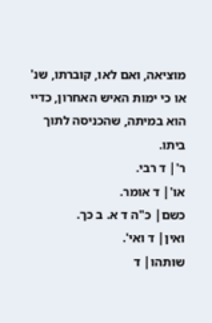מוציאה, ואם לאו, קוברתו, שנ' או כי ימות האיש האחרון, כדיי הוא במיתה, שהכניסה לתוך ביתו.
ר'| ד רבי.
או'| ד אומר.
כשם| כ"ה ד א. ב כך.
ואין| ד ואי'.
שותהו| ד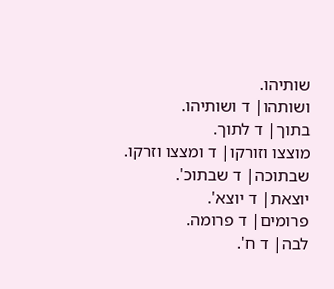שותיהו.
ושותהו| ד ושותיהו.
בתוך| ד לתוך.
מוצצו וזורקו| ד ומצצו וזרקו.
שבתוכה| ד שבתוכ'.
יוצאת| ד יוצא'.
פרומים| ד פרומה.
לבה| ד ח'.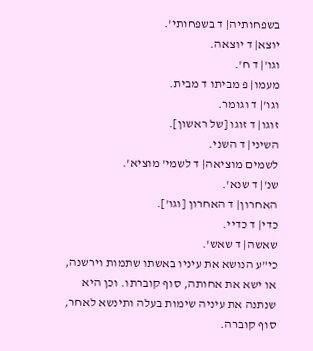בשפחותיה| ד בשפחותי'.
יוצא| ד יוצאה.
וגו'| ד ח'.
מעמו| פ מביתו ד מבית.
וגו'| ד וגומר.
זוגו| ד זוגו [של ראשון].
השיני| ד השני.
לשמים מוציאה| ד לשמי' מוציא'.
שנ'| ד שנא'.
האחרון| ד האחרון [וגו'].
כדי| ד כדיי.
שאשה| ד שאש'.
כי"ע הנושא את עיניו באשתו שתמות וירשנה, או ישא את אחותה, סוף קוברתו. וכן היא שנתנה את עיניה שימות בעלה ותינשא לאחר, סוף קוברה.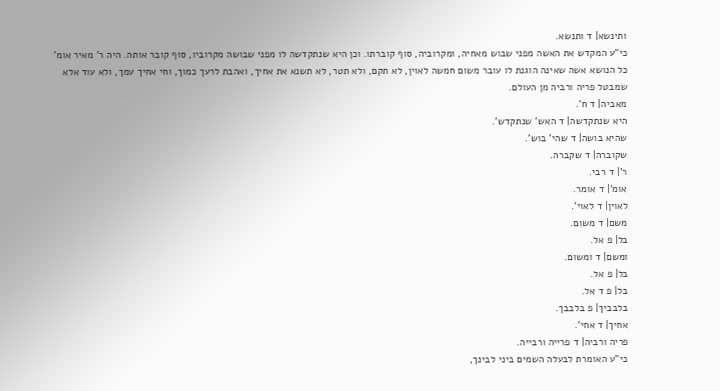ותינשא| ד ותנשא.
כי"ע המקדש את האשה מפני שבוש מאחיה, ומקרוביה, סוף קוברתו. וכן היא שנתקדשה לו מפני שבושה מקרוביו, סוף קובר אותה. היה ר' מאיר אומ' כל הנושא אשה שאינה הוגנת לו עובר משום חמשה לאוין, לא תקם, ולא תטר, לא תשנא את אחיך, ואהבת לרעך כמוך, וחי אחיך עמך, ולא עוד אלא שמבטל פריה ורביה מן העולם.
מאביה| ד ח'.
היא שנתקדשה| ד האש' שנתקדש'.
שהיא בושה| ד שהי' בוש'.
שקוברה| ד שקברה.
ר'| ד רבי.
אומ'| ד אומר.
לאוין| ד לאוי'.
משם| ד משום.
בל| פ אל.
ומשם| ד ומשום.
בל| פ אל.
בל| פ ד אל.
בלבביך| פ בלבבך.
אחיך| ד אחי'.
פריה ורביה| ד פרייה ורבייה.
כי"ע האומרת לבעלה השמים ביני לבינך,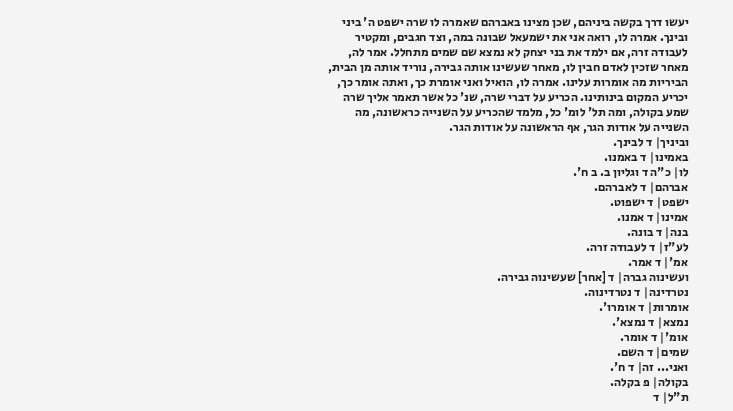יעשו דרך בקשה ביניהם, שכן מצינו באברהם שאמרה לו שרה ישפט ה' ביני ובינך. אמרה לו, רואה אני את ישמעאל שבונה במה, וצד חגבים, ומקטיר לעבודה זרה, אם ילמד את בני יצחק לא נמצא שם שמים מתחלל. אמר לה, מאחר שזכין לאדם חבין לו, מאחר שעשינו אותה גבירה, נוריד אותה מן הבית, הביריות מה אומרות עלינו. אמרה לו, הואיל ואני אומרת כך, ואתה אומר כך, יכריע המקום בינותינו. הכריע על דברי שרה, שנ' כל אשר תאמר אליך שרה שמע בקולה, ומה תל' לומ' כל, מלמד שהכריע על השנייה כראשונה, מה השנייה על אודות הגר, אף הראשונה על אודות הגר.
וביניך| ד לבינך.
באמינו| ד באמנו.
לו| כ"ה ד וגליון ב. ב ח'.
אברהם| ד לאברהם.
ישפט| ד ישפוט.
אמינו| ד אמנו.
בנה| ד בונה.
לע"ז| ד לעבודה זרה.
אמ'| ד אמר.
ועשינוה גברה| ד [אחר] שעשינוה גבירה.
נטרדינה| ד נטרדינוה.
אומרות| ד אומרו'.
נמצא| ד נמצא'.
אומ'| ד אומר.
שמים| ד השם.
ואני... זה| ד ח'.
בקולה| פ בקלה.
ת"ל| ד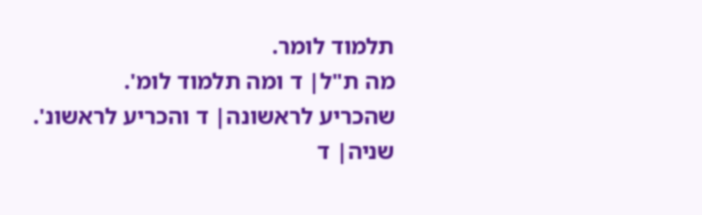תלמוד לומר.
מה ת"ל| ד ומה תלמוד לומ'.
שהכריע לראשונה| ד והכריע לראשונ'.
שניה| ד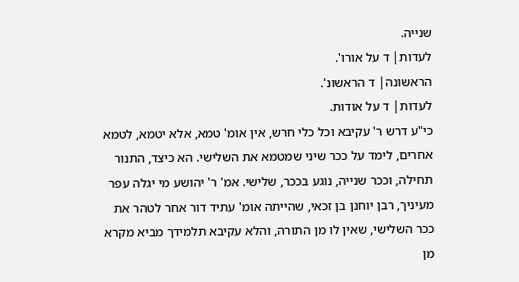שנייה.
לעדות| ד על אורו'.
הראשונה| ד הראשונ'.
לעדות| ד על אודות.
כי"ע דרש ר' עקיבא וכל כלי חרש, אין אומ' טמא, אלא יטמא, לטמא אחרים, לימד על ככר שיני שמטמא את השלישי. הא כיצד, התנור תחילה, וככר שנייה, נוגע בככר, שלישי. אמ' ר' יהושע מי יגלה עפר מעיניך, רבן יוחנן בן זכאי, שהייתה אומ' עתיד דור אחר לטהר את ככר השלישי, שאין לו מן התורה, והלא עקיבא תלמידך מביא מקרא מן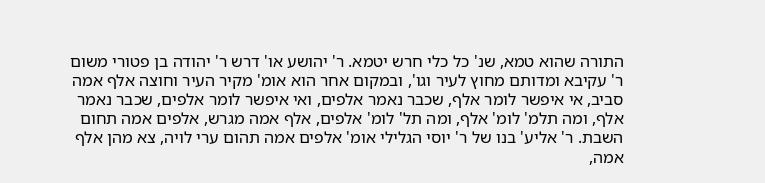התורה שהוא טמא, שנ' כל כלי חרש יטמא. ר' יהושע או' דרש ר' יהודה בן פטורי משום ר' עקיבא ומדותם מחוץ לעיר וגו', ובמקום אחר הוא אומ' מקיר העיר וחוצה אלף אמה סביב, אי איפשר לומר אלף, שכבר נאמר אלפים, ואי איפשר לומר אלפים, שכבר נאמר אלף, ומה תלמ' לומ' אלף, ומה תל' לומ' אלפים, אלף אמה מגרש, אלפים אמה תחום השבת. ר' אליע' בנו של ר' יוסי הגלילי אומ' אלפים אמה תהום ערי לויה, צא מהן אלף אמה,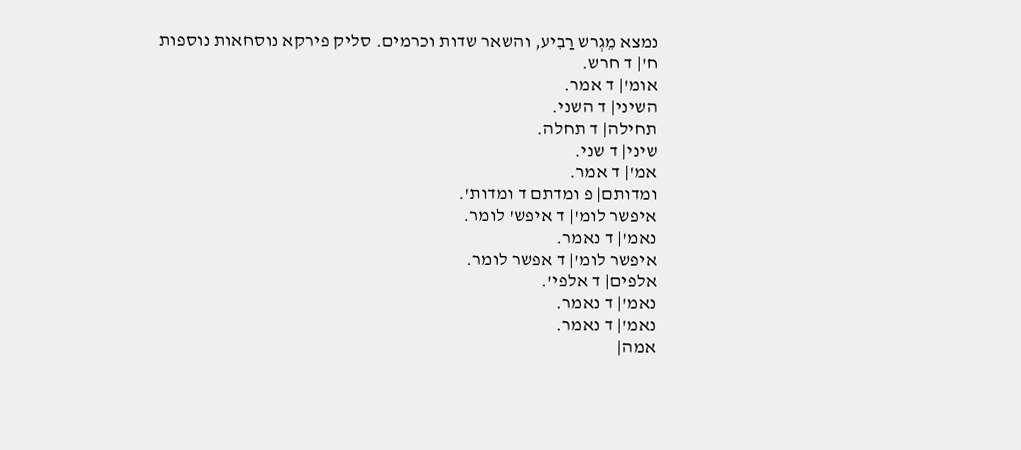נמצא מֵגְרש רַבִיע, והשאר שדות וכרמים. סליק פירקא נוסחאות נוספות
ח'| ד חרש.
אומ'| ד אמר.
השיני| ד השני.
תחילה| ד תחלה.
שיני| ד שני.
אמ'| ד אמר.
ומדותם| פ ומדתם ד ומדות'.
איפשר לומ'| ד איפש' לומר.
נאמ'| ד נאמר.
איפשר לומ'| ד אפשר לומר.
אלפים| ד אלפי'.
נאמ'| ד נאמר.
נאמ'| ד נאמר.
אמה|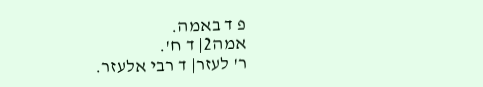פ ד באמה.
אמה2| ד ח'.
ר' לעזר| ד רבי אלעזר.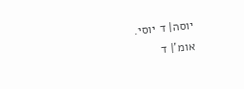יוסה| ד יוסי.
אומ'| ד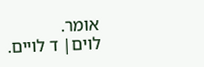אומר.
לוים| ד לויים.